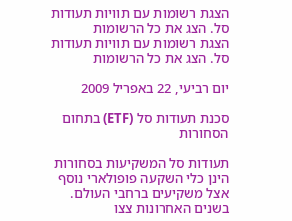הצגת רשומות עם תוויות תעודות סל. הצג את כל הרשומות
הצגת רשומות עם תוויות תעודות סל. הצג את כל הרשומות

יום רביעי, 22 באפריל 2009

סכנת תעודות סל (ETF) בתחום הסחורות

תעודות סל המשקיעות בסחורות הינן כלי השקעה פופולארי נוסף אצל משקיעים ברחבי העולם. בשנים האחרונות צצו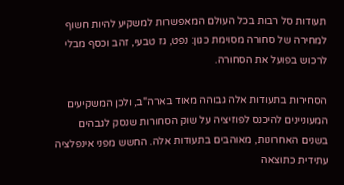תעודות סל רבות בכל העולם המאפשרות למשקיע להיות חשוף למחירה של סחורה מסוימת כגון: נפט, גז טבעי, זהב וכסף מבלי לרכוש בפועל את הסחורה.

הסחירות בתעודות אלה גבוהה מאוד בארה"ב, ולכן המשקיעים המעוניינים להיכנס לפוזיציה על שוק הסחורות שנסק לגבהים בשנים האחרונות, מאוהבים בתעודות אלה. החשש מפני אינפלציה עתידית כתוצאה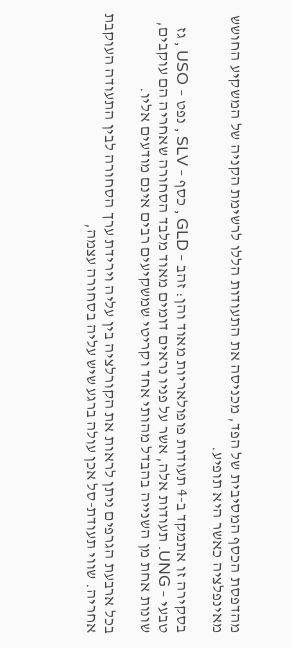מהדפסת הכסף המסיבית של הפד, מכניסה את התעודות הללו לרשימת הקניה של המשקיע החושש מאינפלציה כאשר היא תופיע.

בסקירה זו אתמקד ב-4 תעודות פופולאריות מאוד והן: זהב – GLD , כסף – SLV , נפט – USO , גז טבעי – UNG. תעודות אלה, אשר על פניו נראים דומים מאוד מלבד הסחורה שאחריה הם עוקבים, שונות אחת מן השנייה בהבדל מהותי אחד וקריטי שמשקיעים רבים אינם מודעים אליו.

בכל ארבעת הגרפים ניתן לראות את הקורלציה בין עליה וירידת ערך הסחורה לבין התעודה העוקבת אחריה. שווי תעודת-סל אכן עולה ברגע שיש עליה בסחורה עצמה,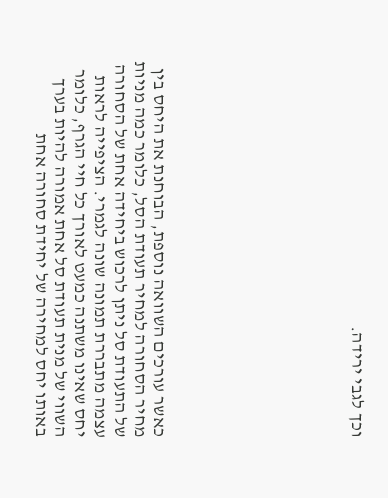וכך לגבי ירידה.









כאשר עורכים השוואה נוספת, הבוחנת את היחס בין מחיר הסחורה למחיר תעודת הסל, כלומר כמה מניות של התעודת סל ניתן לרכוש ביחידה אחת של הסחורה עצמה מתבררת תמונה שונה לגמרי. הציפייה לראות יחס שאינו משתנה כמעט לאורך כל חיי הגרף, כלומר השווי של מנית תעודת סל אחת אמורה להיות בערך באותו יחס למחירה של יחידת סחורה אחת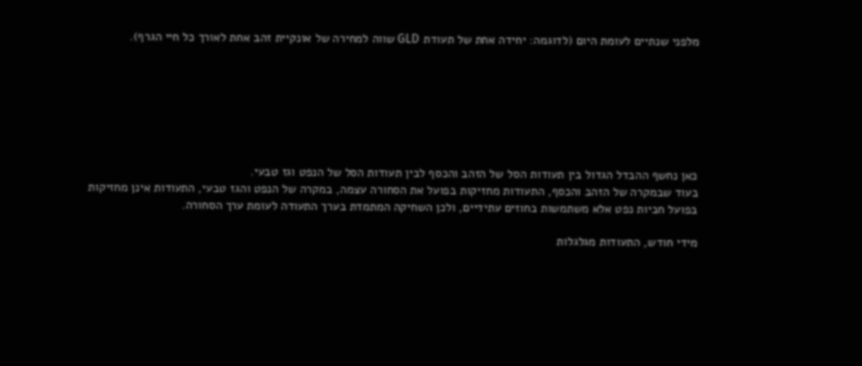מלפני שנתיים לעומת היום (לדוגמה: יחידה אחת של תעודת GLD שווה למחירה של אונקיית זהב אחת לאורך כל חיי הגרף).







כאן נחשף ההבדל הגדול בין תעודות הסל של הזהב והכסף לבין תעודות הסל של הנפט וגז טבעי.
בעוד שבמקרה של הזהב והכסף, התעודות מחזיקות בפועל את הסחורה עצמה, במקרה של הנפט והגז טבעי, התעודות אינן מחזיקות בפועל חביות נפט אלא משתמשות בחוזים עתידיים, ולכן השחיקה המתמדת בערך התעודה לעומת ערך הסחורה.

מידי חודש, התעודות מגלגלות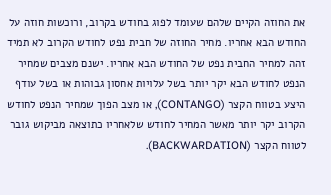את החוזה הקיים שלהם שעומד לפוג בחודש בקרוב, ורוכשות חוזה על החודש הבא אחריו. מחיר החוזה של חבית נפט לחודש הקרוב לא תמיד זהה למחיר החבית נפט של החודש הבא אחריו. ישנם מצבים שמחיר הנפט לחודש הבא יקר יותר בשל עלויות אחסון גבוהות או בשל עודף היצע בטווח הקצר (CONTANGO), או מצב הפוך שמחיר הנפט לחודש הקרוב יקר יותר מאשר המחיר לחודש שלאחריו כתוצאה מביקוש גובר לטווח הקצר (BACKWARDATION).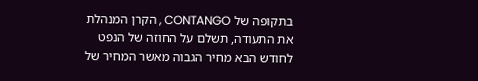בתקופה של CONTANGO , הקרן המנהלת את התעודה, תשלם על החוזה של הנפט לחודש הבא מחיר הגבוה מאשר המחיר של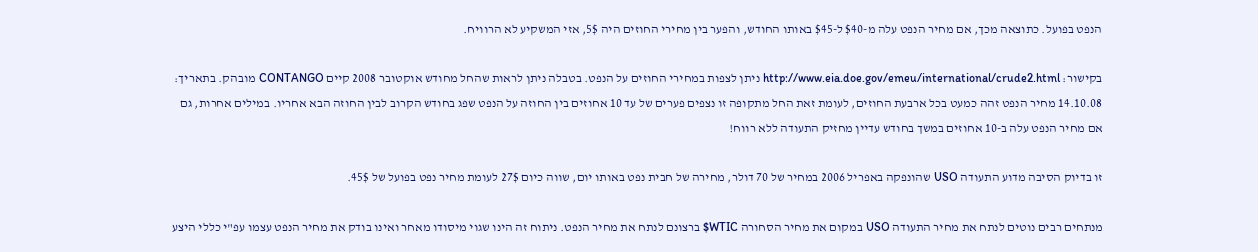הנפט בפועל. כתוצאה מכך, אם מחיר הנפט עלה מ-$40 ל-$45 באותו החודש, והפער בין מחירי החוזים היה 5$, אזי המשקיע לא הרוויח.

בקישור: http://www.eia.doe.gov/emeu/international/crude2.html ניתן לצפות במחירי החוזים על הנפט. בטבלה ניתן לראות שהחל מחודש אוקטובר 2008 קיים CONTANGO מובהק. בתאריך: 14.10.08 מחיר הנפט זהה כמעט בכל ארבעת החוזים, לעומת זאת החל מתקופה זו נצפים פערים של עד 10 אחוזים בין החוזה על הנפט שפג בחודש הקרוב לבין החוזה הבא אחריו. במילים אחרות, גם אם מחיר הנפט עלה ב-10 אחוזים במשך בחודש עדיין מחזיק התעודה ללא רווח!

זו בדיוק הסיבה מדוע התעודה USO שהונפקה באפריל 2006 במחיר של 70 דולר, מחירה של חבית נפט באותו יום, שווה כיום 27$ לעומת מחיר נפט בפועל של 45$.

מנתחים רבים נוטים לנתח את מחיר התעודה USO במקום את מחיר הסחורה WTIC$ ברצונם לנתח את מחיר הנפט. ניתוח זה הינו שגוי מיסודו מאחר ואינו בודק את מחיר הנפט עצמו עפ"י כללי היצע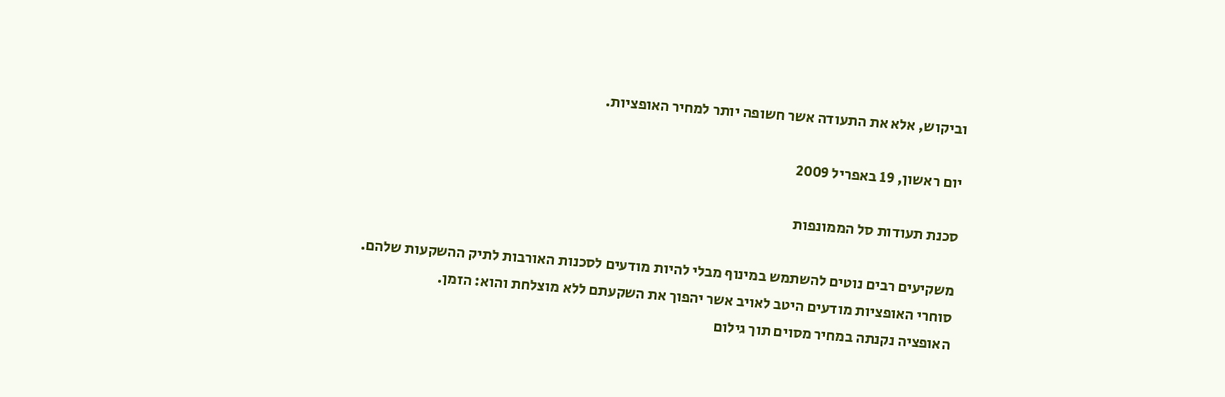וביקוש, אלא את התעודה אשר חשופה יותר למחיר האופציות.

יום ראשון, 19 באפריל 2009

סכנת תעודות סל הממונפות

משקיעים רבים נוטים להשתמש במינוף מבלי להיות מודעים לסכנות האורבות לתיק ההשקעות שלהם.
סוחרי האופציות מודעים היטב לאויב אשר יהפוך את השקעתם ללא מוצלחת והוא: הזמן.
האופציה נקנתה במחיר מסוים תוך גילום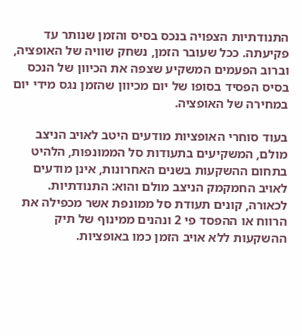התנודתיות הצפויה בנכס בסיס והזמן שנותר עד פקיעתה. ככל שעובר הזמן, נשחק שוויה של האופציה, וברוב הפעמים המשקיע שצפה את הכיוון של הנכס בסיס הפסיד בסופו של יום מכיוון שהזמן נגס מידי יום במחירה של האופציה.

בעוד סוחרי האופציות מודעים היטב לאויב הניצב מולם, המשקיעים בתעודות סל הממונפות, הלהיט בתחום ההשקעות בשנים האחרונות, אינן מודעים לאויב החמקמק הניצב מולם והוא: התנודתיות.
לכאורה, קונים תעודת סל ממונפת אשר מכפילה את הרווח או ההפסד פי 2 ונהנים ממינוף של תיק ההשקעות ללא אויב הזמן כמו באופציות.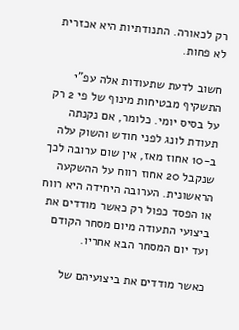רק לכאורה. התנודתיות היא אכזרית לא פחות.

חשוב לדעת שתעודות אלה עפ"י התשקיף מבטיחות מינוף של פי 2 רק על בסיס יומי. כלומר, אם נקנתה תעודת לונג לפני חודש והשוק עלה ב-10 אחוז מאז, אין שום ערובה לכך שנקבל 20 אחוז רווח על ההשקעה הראשונית. הערובה היחידה היא רווח או הפסד כפול רק כאשר מודדים את ביצועי התעודה מיום מסחר הקודם ועד יום המסחר הבא אחריו.

כאשר מודדים את ביצועיהם של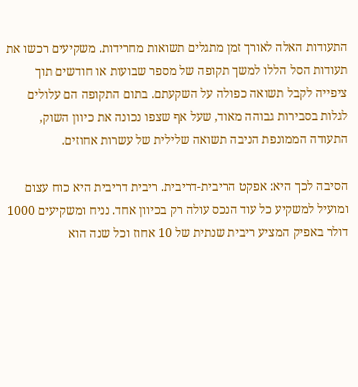התעודות האלה לאורך זמן מתגלים תשואות מחרידות. משקיעים רכשו את תעודות הסל הללו למשך תקופה של מספר שבועות או חודשים תוך ציפייה לקבל תשואה כפולה על השקעתם. בתום התקופה הם עלולים לגלות בסבירות גבוהה מאוד, שעל אף שצפו נכונה את כיוון השוק, התעודה הממונפת הניבה תשואה שלילית של עשרות אחוזים.

הסיבה לכך היא: אפקט הריבית-דריבית. ריבית דריבית היא כוח עצום ומועיל למשקיע כל עוד הנכס עולה רק בכיוון אחד. נניח ומשקיעים 1000 דולר באפיק המציע ריבית שנתית של 10 אחוז וכל שנה הוא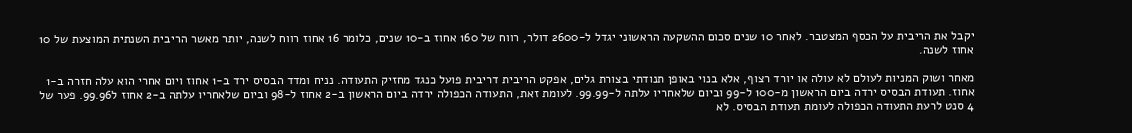יקבל את הריבית על הכסף המצטבר. לאחר 10 שנים סכום ההשקעה הראשוני יגדל ל-2600 דולר, רווח של 160 אחוז ב-10 שנים, כלומר 16 אחוז רווח לשנה, יותר מאשר הריבית השנתית המוצעת של 10 אחוז לשנה.

מאחר ושוק המניות לעולם לא עולה או יורד רצוף, אלא בנוי באופן תנודתי בצורת גלים, אפקט הריבית דריבית פועל כנגד מחזיק התעודה. נניח ומדד הבסיס ירד ב-1 אחוז ויום אחרי הוא עלה חזרה ב-1 אחוז. תעודת הבסיס ירדה ביום הראשון מ-100 ל-99 וביום שלאחריו עלתה ל-99.99. לעומת זאת, התעודה הכפולה ירדה ביום הראשון ב-2 אחוז ל-98 וביום שלאחריו עלתה ב-2 אחוז ל99.96. פער של 4 סנט לרעת התעודה הכפולה לעומת תעודת הבסיס. לא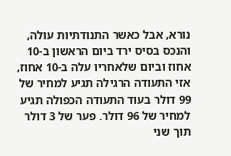נורא, אבל כאשר התנודתיות עולה, והנכס בסיס ירד ביום הראשון ב-10 אחוז וביום שלאחריו עלה ב-10 אחוז, אזי התעודה הרגילה תגיע למחיר של 99 דולר בעוד התעודה הכפולה תגיע למחיר של 96 דולר. פער של 3 דולר תוך שני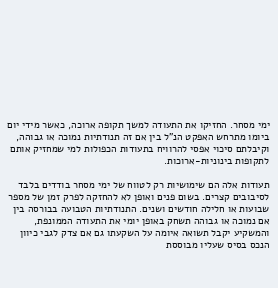ימי מסחר. החזיקו את התעודה למשך תקופה ארוכה, כאשר מידי יום ביומו מתרחש האפקט הנ"ל בין אם זה תנודתיות נמוכה או גבוהה, וקיבלתם סיכוי אפסי להרוויח בתעודות הכפולות למי שמחזיק אותם לתקופות בינוניות-ארוכות.

תעודות אלה הם שימושיות רק לטווח של ימי מסחר בודדים בלבד לסיבובים קצרים. בשום פנים ואופן לא להחזקה לפרק זמן של מספר שבועות או חלילה חודשים ושנים. התנודתיות הטבועה בבורסה בין אם נמוכה או גבוהה תשחק באופן יומי את התעודה הממונפת, והמשקיע יקבל תשואה איומה על השקעתו גם אם צדק לגבי כיוון הנכס בסיס שעליו מבוססת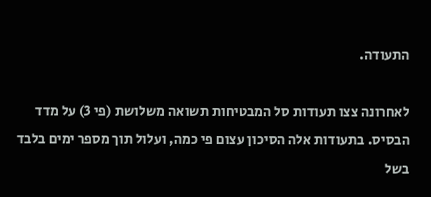התעודה.

לאחרונה צצו תעודות סל המבטיחות תשואה משלושת (פי 3) על מדד הבסיס. בתעודות אלה הסיכון עצום פי כמה, ועלול תוך מספר ימים בלבד בשל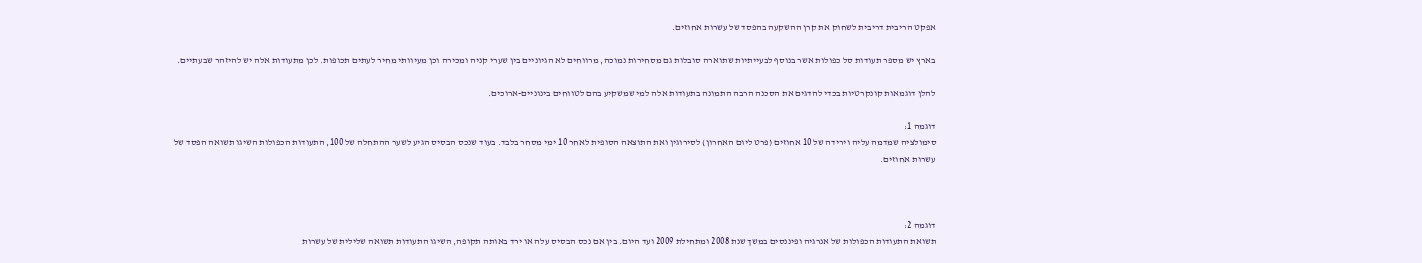אפקט הריבית דריבית לשחוק את קרן ההשקעה בהפסד של עשרות אחוזים.

בארץ יש מספר תעודות סל כפולות אשר בנוסף לבעייתיות שתוארה סובלות גם מסחירות נמוכה, מרווחים לא הגיוניים בין שערי קניה ומכירה וכן מעיוותי מחיר לעתים תכופות. לכן מתעודות אלה יש להיזהר שבעתיים.

להלן דוגמאות קונקרטיות בכדי להדגים את הסכנה הרבה התמונה בתעודות אלה למי שמשקיע בהם לטווחים בינוניים-ארוכים.

דוגמה 1:
סימולציה שמדמה עליה וירידה של 10 אחוזים (פרט ליום האחרון) לסירוגין ואת התוצאה הסופית לאחר 10 ימי מסחר בלבד. בעוד שנכס הבסיס הגיע לשער ההתחלה של 100, התעודות הכפולות השיגו תשואה הפסד של עשרות אחוזים.



דוגמה 2:
תשואת התעודות הכפולות של אנרגיה ופיננסים במשך שנת 2008 ומתחילת 2009 ועד היום. בין אם נכס הבסיס עלה או ירד באותה תקופה, השיגו התעודות תשואה שלילית של עשרות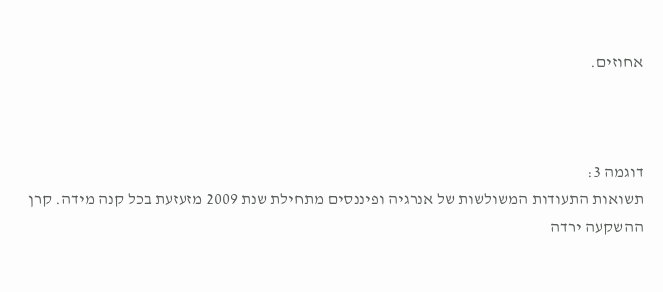אחוזים.



דוגמה 3:
תשואות התעודות המשולשות של אנרגיה ופיננסים מתחילת שנת 2009 מזעזעת בכל קנה מידה. קרן ההשקעה ירדה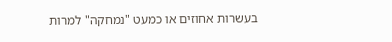בעשרות אחוזים או כמעט "נמחקה" למרות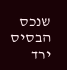שנכס הבסיס ירד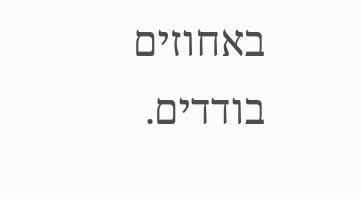באחוזים בודדים.